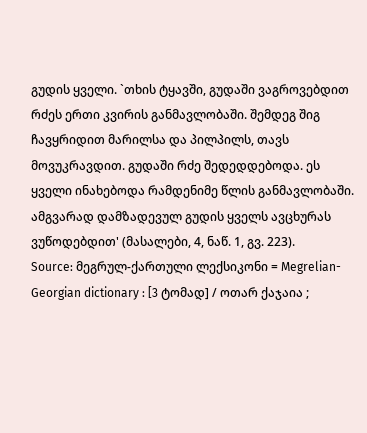გუდის ყველი. `თხის ტყავში, გუდაში ვაგროვებდით რძეს ერთი კვირის განმავლობაში. შემდეგ შიგ ჩავყრიდით მარილსა და პილპილს, თავს მოვუკრავდით. გუდაში რძე შედედდებოდა. ეს ყველი ინახებოდა რამდენიმე წლის განმავლობაში. ამგვარად დამზადევულ გუდის ყველს ავცხურას ვუწოდებდით' (მასალები, 4, ნაწ. 1, გვ. 223).
Source: მეგრულ-ქართული ლექსიკონი = Megrelian-Georgian dictionary : [3 ტომად] / ოთარ ქაჯაია ;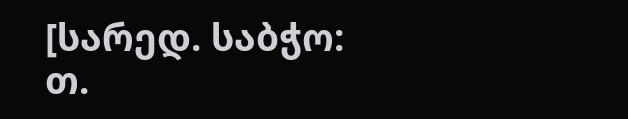[სარედ. საბჭო: თ.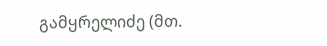გამყრელიძე (მთ.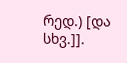რედ.) [და სხვ.]].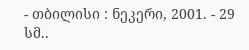- თბილისი : ნეკერი, 2001. - 29 სმ..